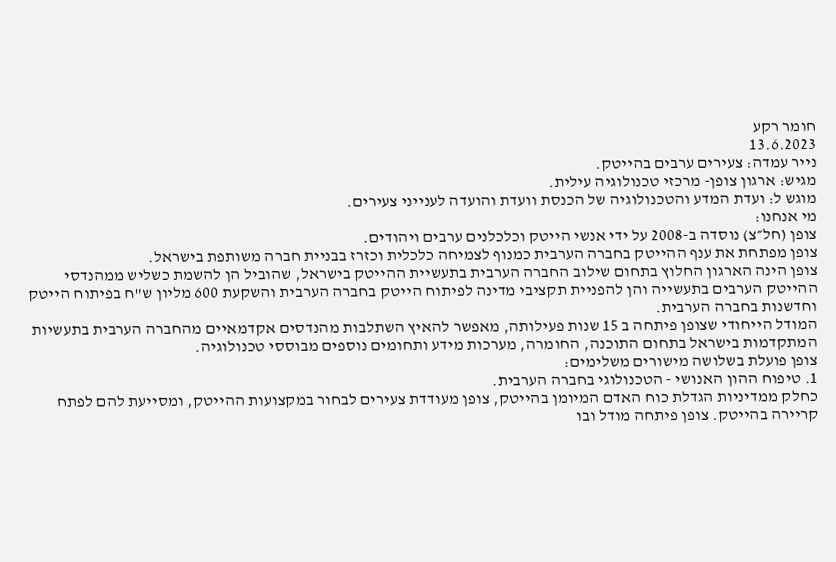חומר רקע
13.6.2023
נייר עמדה: צעירים ערבים בהייטק.
מגיש: ארגון צופן- מרכזי טכנולוגיה עילית.
מוגש ל: ועדת המדע והטכנולוגיה של הכנסת וועדת והועדה לענייני צעירים.
מי אנחנו:
צופן (חל״צ) נוסדה ב-2008 על ידי אנשי הייטק וכלכלנים ערבים ויהודים.
צופן מפתחת את ענף ההייטק בחברה הערבית כמנוף לצמיחה כלכלית וכזרז בבניית חברה משותפת בישראל.
צופן הינה הארגון החלוץ בתחום שילוב החברה הערבית בתעשיית ההייטק בישראל, שהוביל הן להשמת כשליש ממהנדסי ההייטק הערבים בתעשייה והן להפניית תקציבי מדינה לפיתוח הייטק בחברה הערבית והשקעת 600 מליון ש"ח בפיתוח הייטק וחדשנות בחברה הערבית.
המודל הייחודי שצופן פיתחה ב 15 שנות פעילותה, מאפשר להאיץ השתלבות מהנדסים אקדמאיים מהחברה הערבית בתעשיות המתקדמות בישראל בתחום התוכנה, החומרה, מערכות מידע ותחומים נוספים מבוססי טכנולוגיה.
צופן פועלת בשלושה מישורים משלימים:
1. טיפוח ההון האנושי - הטכנולוגי בחברה הערבית.
כחלק ממדיניות הגדלת כוח האדם המיומן בהייטק, צופן מעודדת צעירים לבחור במקצועות ההייטק, ומסייעת להם לפתח קריירה בהייטק. צופן פיתחה מודל ובו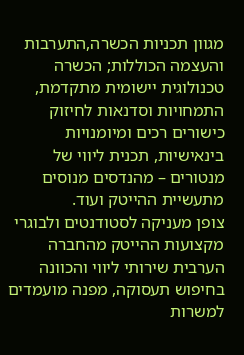מגוון תכניות הכשרה,התערבות והעצמה הכוללות; הכשרה טכנולוגית יישומית מתקדמת, התמחויות וסדנאות לחיזוק כישורים רכים ומיומנויות בינאישיות, תכנית ליווי של מנטורים – מהנדסים מנוסים מתעשיית ההייטק ועוד.
צופן מעניקה לסטודנטים ולבוגרי מקצועות ההייטק מהחברה הערבית שירותי ליווי והכוונה בחיפוש תעסוקה, מפנה מועמדים למשרות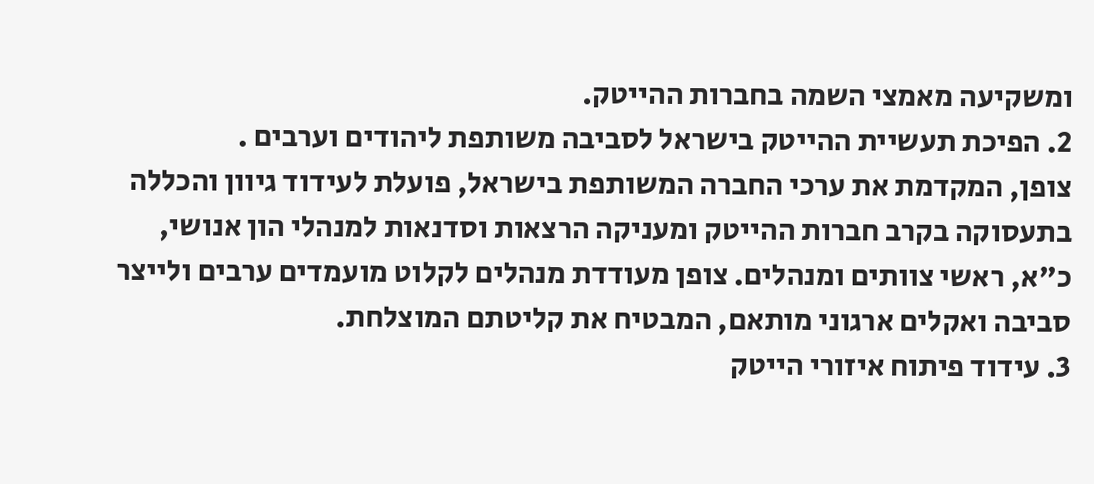ומשקיעה מאמצי השמה בחברות ההייטק.
2. הפיכת תעשיית ההייטק בישראל לסביבה משותפת ליהודים וערבים .
צופן, המקדמת את ערכי החברה המשותפת בישראל, פועלת לעידוד גיוון והכללה בתעסוקה בקרב חברות ההייטק ומעניקה הרצאות וסדנאות למנהלי הון אנושי, כ"א, ראשי צוותים ומנהלים. צופן מעודדת מנהלים לקלוט מועמדים ערבים ולייצר סביבה ואקלים ארגוני מותאם, המבטיח את קליטתם המוצלחת.
3. עידוד פיתוח איזורי הייטק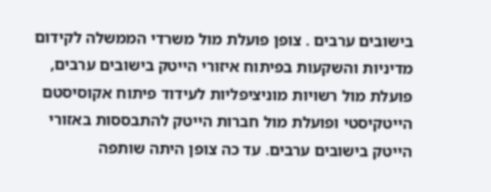בישובים ערבים . צופן פועלת מול משרדי הממשלה לקידום מדיניות והשקעות בפיתוח איזורי הייטק בישובים ערבים, פועלת מול רשויות מוניציפליות לעידוד פיתוח אקוסיסטם הייטקיסטי ופועלת מול חברות הייטק להתבססות באזורי הייטק בישובים ערבים. עד כה צופן היתה שותפה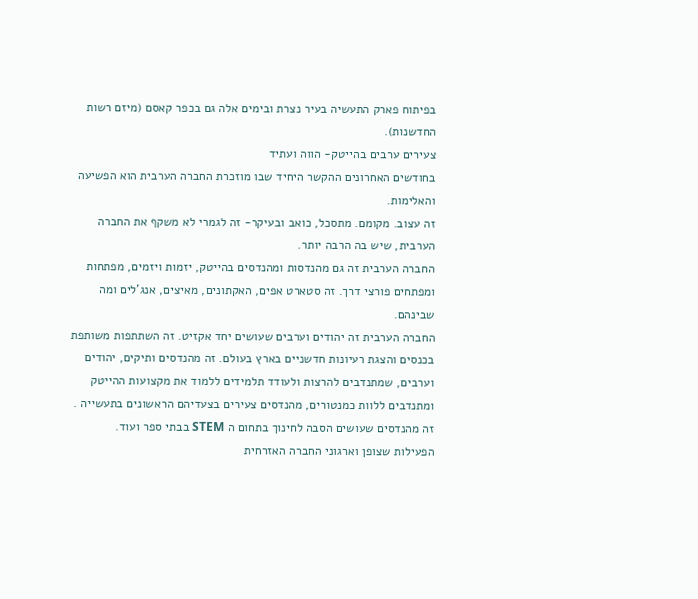בפיתוח פארק התעשיה בעיר נצרת ובימים אלה גם בכפר קאסם (מיזם רשות החדשנות).
צעירים ערבים בהייטק- הווה ועתיד
בחודשים האחרונים ההקשר היחיד שבו מוזכרת החברה הערבית הוא הפשיעה והאלימות.
זה עצוב. מקומם. מתסכל, כואב ובעיקר- זה לגמרי לא משקף את החברה הערבית, שיש בה הרבה יותר.
החברה הערבית זה גם מהנדסות ומהנדסים בהייטק, יזמות ויזמים, מפתחות ומפתחים פורצי דרך. זה סטארט אפים, האקתונים, מאיצים, אנג'לים ומה שבינהם.
החברה הערבית זה יהודים וערבים שעושים יחד אקזיט. זה השתתפות משותפת בכנסים והצגת רעיונות חדשניים בארץ בעולם. זה מהנדסים ותיקים, יהודים וערבים, שמתנדבים להרצות ולעודד תלמידים ללמוד את מקצועות ההייטק ומתנדבים ללוות כמנטורים, מהנדסים צעירים בצעדיהם הראשונים בתעשייה . זה מהנדסים שעושים הסבה לחינוך בתחום ה STEM בבתי ספר ועוד.
הפעילות שצופן וארגוני החברה האזרחית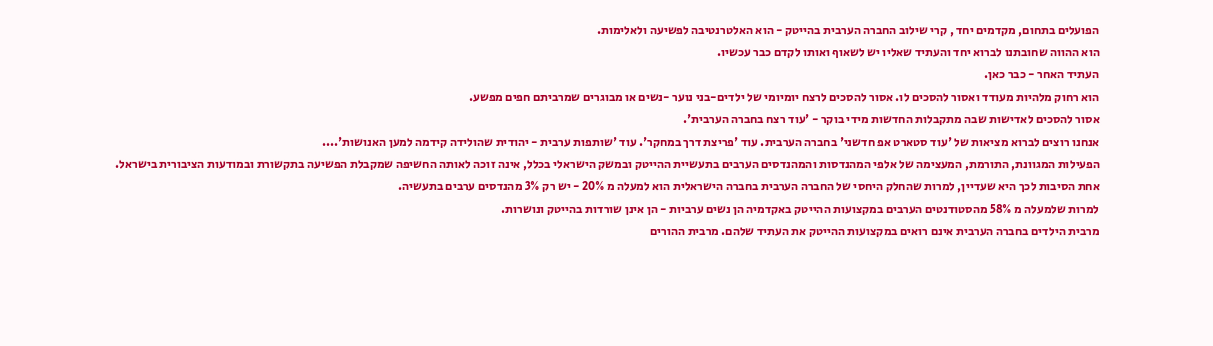הפועלים בתחום, מקדמים יחד , קרי שילוב החברה הערבית בהייטק - הוא האלטרנטיבה לפשיעה ולאלימות.
הוא ההווה שחובתנו לברוא יחד והעתיד שאליו יש לשאוף ואותו לקדם כבר עכשיו.
העתיד האחר - כבר כאן.
הוא רחוק מלהיות מעודד ואסור להסכים לו. אסור להסכים לרצח יומיומי של ילדים-בני נוער -נשים או מבוגרים שמרביתם חפים מפשע.
אסור להסכים לאדישות שבה מתקבלות החדשות מידי בוקר - 'עוד רצח בחברה הערבית'.
אנחנו רוצים לברוא מציאות של 'עוד סטארט אפ חדשני' בחברה הערבית. עוד 'פריצת דרך במחקר'. עוד 'שותפות ערבית - יהודית שהולידה קידמה למען האנושות'....
הפעילות המגוונת, התורמת, המעצימה של אלפי המהנדסות והמהנדסים הערבים בתעשיית ההייטק ובמשק הישראלי בכלל, אינה זוכה לאותה החשיפה שמקבלת הפשיעה בתקשורת ובמודעות הציבורית בישראל.
אחת הסיבות לכך היא שעדיין, למרות שהחלק היחסי של החברה הערבית בחברה הישראלית הוא למעלה מ 20% - יש רק 3% מהנדסים ערבים בתעשיה.
למרות שלמעלה מ 58% מהסטודנטים הערבים במקצועות ההייטק באקדמיה הן נשים ערביות - הן אינן שורדות בהייטק ונושרות.
מרבית הילדים בחברה הערבית אינם רואים במקצועות ההייטק את העתיד שלהם. מרבית ההורים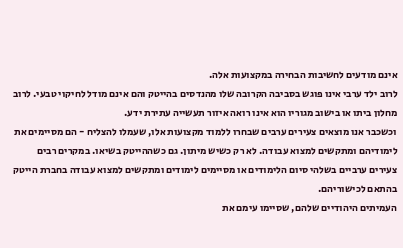אינם מודעים לחשיבות הבחירה במקצועות אלה.
לרוב ילד ערבי אינו פוגש בסביבה הקרובה שלו מהנדסים בהייטק והם אינם מודל לחיקוי טבעי. לרוב מחלון ביתו או בישוב מגוריו הוא אינו רואה איזור תעשייה עתירת ידע.
וכשכבר אנו מוצאים צעירים ערבים שבחרו ללמוד מקצועות אלו, שעמלו להצליח - הם מסיימים את לימודיהם ומתקשים למצוא עבודה. לא רק כשיש מיתון. גם כשההייטק בשיאו. במקרים רבים צעירים ערביים בשלהי סיום הלימודים או מסיימים לימודים ומתקשים למצוא עבודה בחברת הייטק בהתאם לכישוריהם.
העמיתים היהודיים שלהם, שסיימו עימם את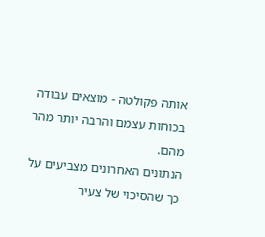אותה פקולטה - מוצאים עבודה בכוחות עצמם והרבה יותר מהר מהם.
הנתונים האחרונים מצביעים על כך שהסיכוי של צעיר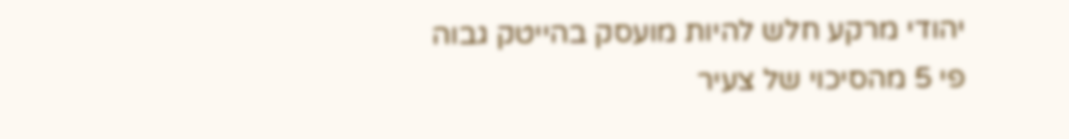יהודי מרקע חלש להיות מועסק בהייטק גבוה פי 5 מהסיכוי של צעיר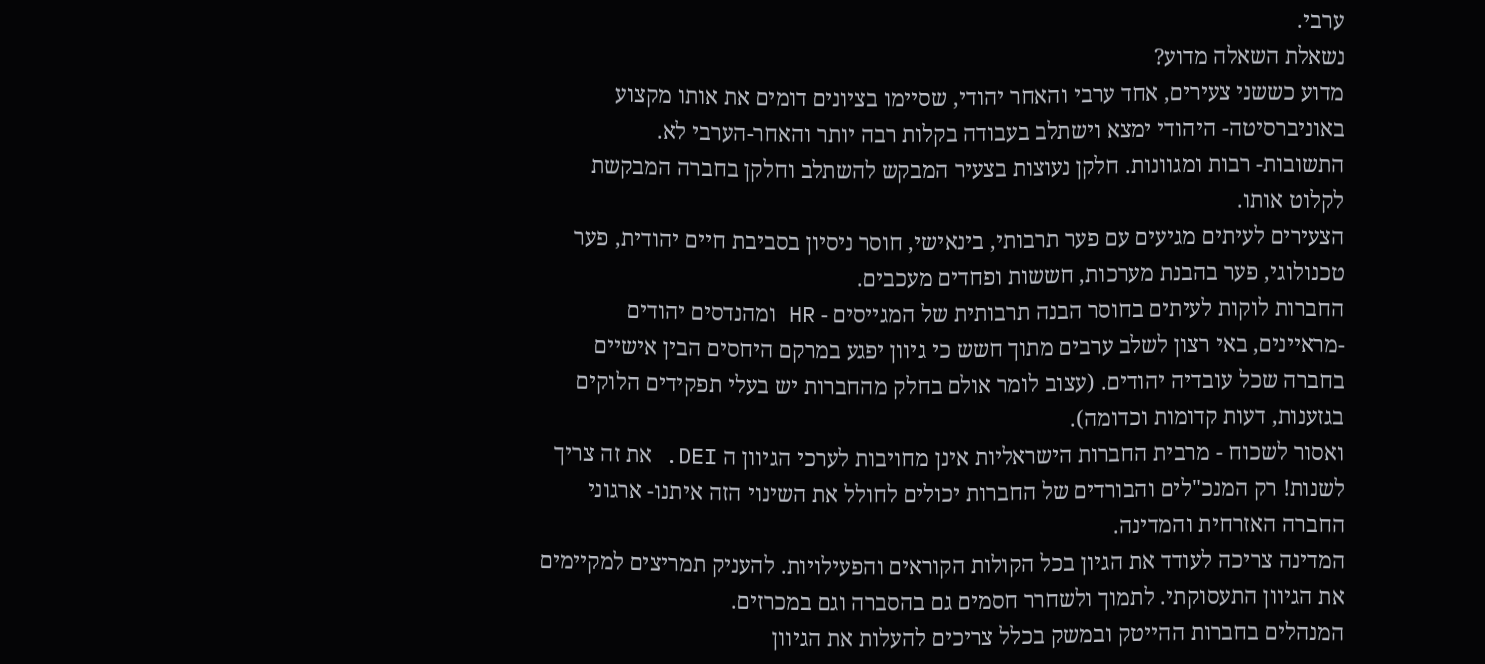ערבי.
נשאלת השאלה מדוע?
מדוע כששני צעירים, אחד ערבי והאחר יהודי, שסיימו בציונים דומים את אותו מקצוע באוניברסיטה- היהודי ימצא וישתלב בעבודה בקלות רבה יותר והאחר-הערבי לא.
התשובות- רבות ומגוונות. חלקן נעוצות בצעיר המבקש להשתלב וחלקן בחברה המבקשת לקלוט אותו.
הצעירים לעיתים מגיעים עם פער תרבותי, בינאישי, חוסר ניסיון בסביבת חיים יהודית, פער טכנולוגי, פער בהבנת מערכות, חששות ופחדים מעכבים.
החברות לוקות לעיתים בחוסר הבנה תרבותית של המגייסים - HR ומהנדסים יהודים -מראיינים, באי רצון לשלב ערבים מתוך חשש כי גיוון יפגע במרקם היחסים הבין אישיים בחברה שכל עובדיה יהודים. (עצוב לומר אולם בחלק מהחברות יש בעלי תפקידים הלוקים בגזענות, דעות קדומות וכדומה).
ואסור לשכוח - מרבית החברות הישראליות אינן מחויבות לערכי הגיוון ה DEI. את זה צריך לשנות! רק המנכ"לים והבורדים של החברות יכולים לחולל את השינוי הזה איתנו- ארגוני החברה האזרחית והמדינה.
המדינה צריכה לעודד את הגיון בכל הקולות הקוראים והפעילויות. להעניק תמריצים למקיימים את הגיוון התעסוקתי. לתמוך ולשחרר חסמים גם בהסברה וגם במכרזים.
המנהלים בחברות ההייטק ובמשק בכלל צריכים להעלות את הגיוון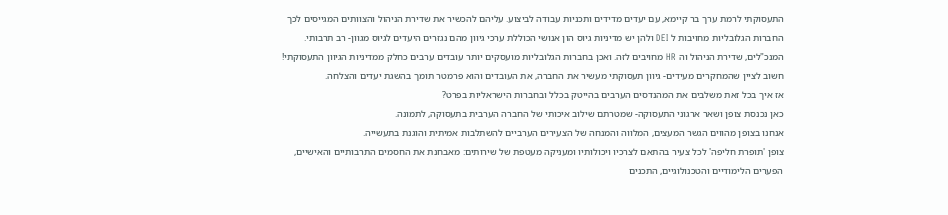התעסוקתי לרמת ערך בר קיימא, עם יעדים מדידים ותכניות עבודה לביצוע. עליהם להכשיר את שדירת הניהול והצוותים המגייסים לכך
החברות הגלובליות מחויבות ל DEI ולהן יש מדיניות גיוס הון אנושי הכוללת ערכי גיוון מהם נגזרים היעדים לגיוס מגוון- רב תרבותי.
המנכ"לים, שדירת הניהול וה HR מחויבים לזה. ואכן בחברות הגלובליות מועסקים יותר עובדים ערבים כחלק ממדיניות הגיוון התעסוקתי!
חשוב לציין שהמחקרים מעידים- גיוון תעסוקתי מעשיר את החברה, את העובדים והוא פרמטר תומך בהשגת יעדים והצלחה.
אז איך בכל זאת משלבים את המהנדסים הערבים בהייטק בכלל ובחברות הישראליות בפרט?
כאן נכנסת צופן ושאר ארגוני התעסוקה- שמטרתם שילוב איכותי של החברה הערבית בתעסוקה, לתמונה.
אנחנו בצופן מהווים הגשר המעצים, המלווה והמנחה של הצעירים הערביים להשתלבות אמיתית והוגנת בתעשייה.
צופן 'תופרת חליפה' לכל צעיר בהתאם לצרכיו ויכולותיו ומעניקה מעטפת של שירותים: מאבחנת את החסמים התרבותיים והאישיים, הפערים הלימודיים והטכנולוגיים, התכנים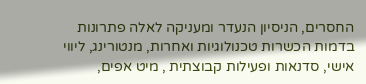החסרים, הניסיון הנעדר ומעניקה לאלה פתרונות בדמות הכשרות טכנולוגיות ואחרות, מנטורינג, ליווי אישי, סדנאות ופעילות קבוצתית , מיט אפים,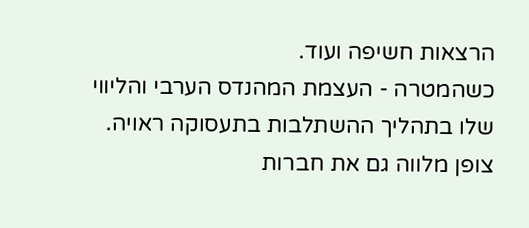הרצאות חשיפה ועוד.
כשהמטרה - העצמת המהנדס הערבי והליווי שלו בתהליך ההשתלבות בתעסוקה ראויה.
צופן מלווה גם את חברות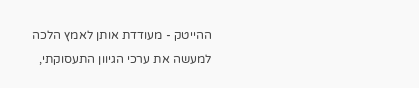ההייטק - מעודדת אותן לאמץ הלכה למעשה את ערכי הגיוון התעסוקתי,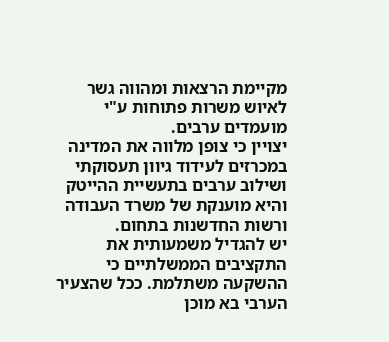מקיימת הרצאות ומהווה גשר לאיוש משרות פתוחות ע"י מועמדים ערבים.
יצויין כי צופן מלווה את המדינה במכרזים לעידוד גיוון תעסוקתי ושילוב ערבים בתעשיית ההייטק והיא מוענקת של משרד העבודה ורשות החדשנות בתחום.
יש להגדיל משמעותית את התקציבים הממשלתיים כי ההשקעה משתלמת. ככל שהצעיר הערבי בא מוכן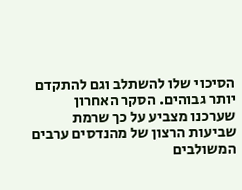הסיכוי שלו להשתלב וגם להתקדם יותר גבוהים. הסקר האחרון שערכנו מצביע על כך שרמת שביעות הרצון של מהנדסים ערבים המשולבים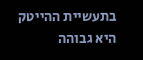בתעשיית ההייטק היא גבוהה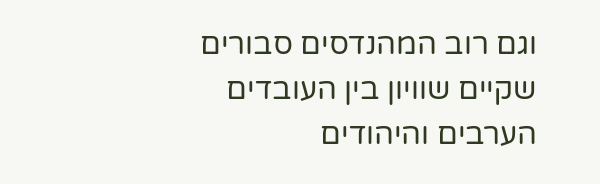וגם רוב המהנדסים סבורים שקיים שוויון בין העובדים הערבים והיהודים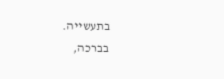בתעשייה.
בברכה,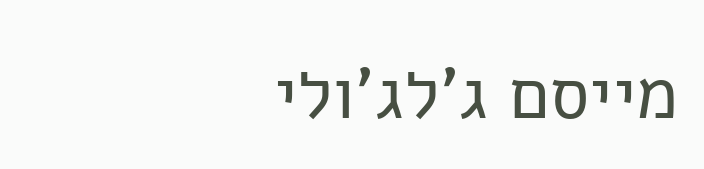מייסם ג'לג'ולי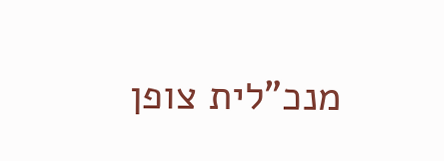מנכ"לית צופן